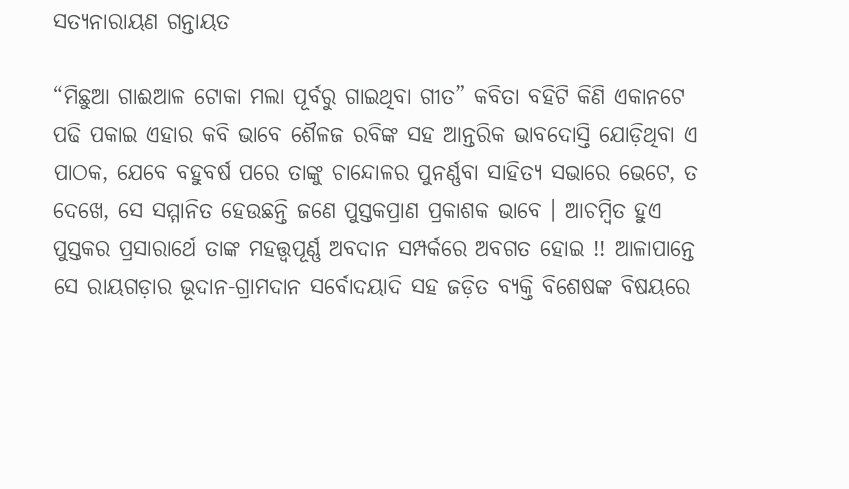ସତ୍ୟନାରାୟଣ ଗନ୍ତାୟତ

“ମିଛୁଆ ଗାଈଆଳ ଟୋକା ମଲା ପୂର୍ବରୁ ଗାଇଥିବା ଗୀତ” କବିତା ବହିଟି କିଣି ଏକାନଟେ ପଢି ପକାଇ ଏହାର କବି ଭାବେ ଶୈଳଜ ରବିଙ୍କ ସହ ଆନ୍ତରିକ ଭାବଦୋସ୍ତି ଯୋଡ଼ିଥିବା ଏ ପାଠକ, ଯେବେ ବହୁବର୍ଷ ପରେ ତାଙ୍କୁ ଚାନ୍ଦୋଳର ପୁନର୍ଣ୍ଣବା ସାହିତ୍ୟ ସଭାରେ ଭେଟେ, ତ ଦେଖେ, ସେ ସମ୍ମାନିତ ହେଉଛନ୍ତି ଜଣେ ପୁସ୍ତକପ୍ରାଣ ପ୍ରକାଶକ ଭାବେ । ଆଚମ୍ବିତ ହୁଏ ପୁସ୍ତକର ପ୍ରସାରାର୍ଥେ ତାଙ୍କ ମହତ୍ତ୍ୱପୂର୍ଣ୍ଣ ଅବଦାନ ସମ୍ପର୍କରେ ଅବଗତ ହୋଇ !! ଆଳାପାନ୍ତେ ସେ ରାୟଗଡ଼ାର ଭୂଦାନ-ଗ୍ରାମଦାନ ସର୍ବୋଦୟାଦି ସହ ଜଡ଼ିତ ବ୍ୟକ୍ତି ବିଶେଷଙ୍କ ବିଷୟରେ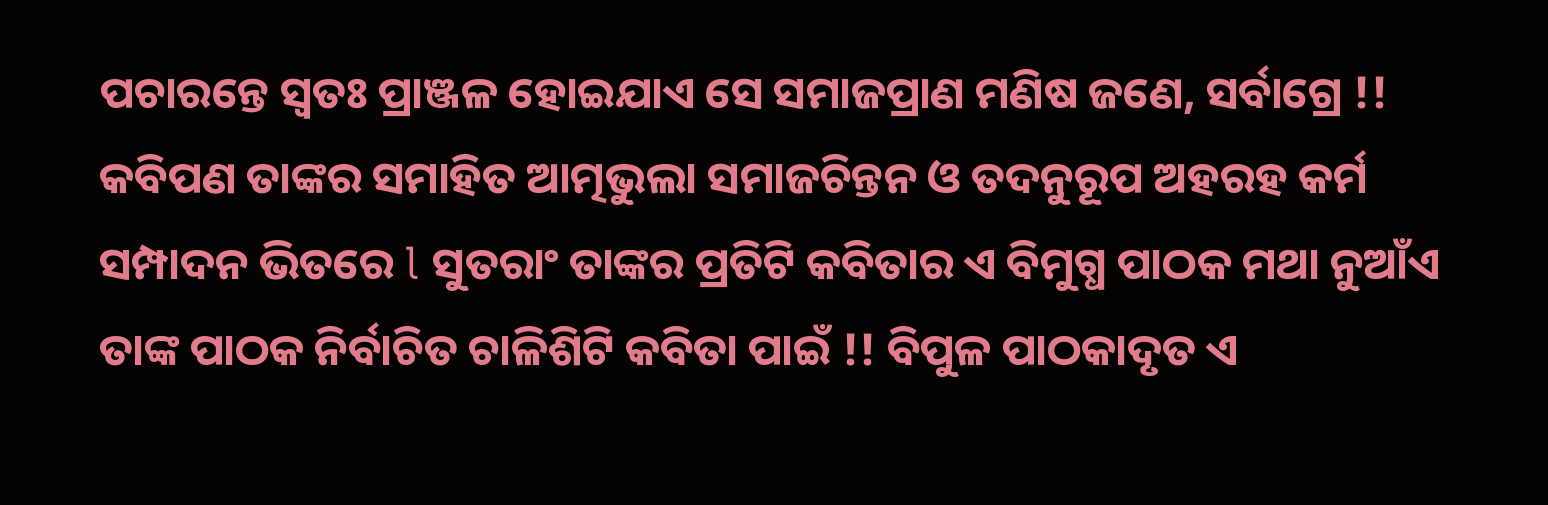ପଚାରନ୍ତେ ସ୍ୱତଃ ପ୍ରାଞ୍ଜଳ ହୋଇଯାଏ ସେ ସମାଜପ୍ରାଣ ମଣିଷ ଜଣେ, ସର୍ବାଗ୍ରେ !! କବିପଣ ତାଙ୍କର ସମାହିତ ଆତ୍ମଭୁଲା ସମାଜଚିନ୍ତନ ଓ ତଦନୁରୂପ ଅହରହ କର୍ମ ସମ୍ପାଦନ ଭିତରେ l ସୁତରାଂ ତାଙ୍କର ପ୍ରତିଟି କବିତାର ଏ ବିମୁଗ୍ଧ ପାଠକ ମଥା ନୁଆଁଏ ତାଙ୍କ ପାଠକ ନିର୍ବାଚିତ ଚାଳିଶିଟି କବିତା ପାଇଁ !! ବିପୁଳ ପାଠକାଦୃତ ଏ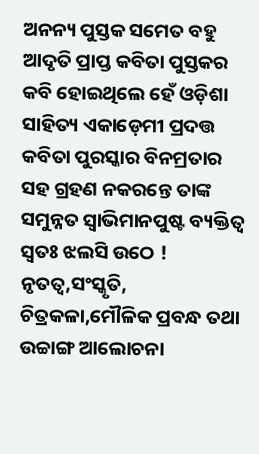ଅନନ୍ୟ ପୁସ୍ତକ ସମେତ ବହୁ ଆଦୃତି ପ୍ରାପ୍ତ କବିତା ପୁସ୍ତକର କବି ହୋଇଥିଲେ ହେଁ ଓଡ଼ିଶା ସାହିତ୍ୟ ଏକାଡ଼େମୀ ପ୍ରଦତ୍ତ କବିତା ପୁରସ୍କାର ବିନମ୍ରତାର ସହ ଗ୍ରହଣ ନକରନ୍ତେ ତାଙ୍କ ସମୁନ୍ନତ ସ୍ୱାଭିମାନପୁଷ୍ଟ ବ୍ୟକ୍ତିତ୍ୱ ସ୍ୱତଃ ଝଲସି ଉଠେ ! ନୃତତ୍ୱ,ସଂସ୍କୃତି, ଚିତ୍ରକଳା,ମୌଳିକ ପ୍ରବନ୍ଧ ତଥା ଉଚ୍ଚାଙ୍ଗ ଆଲୋଚନା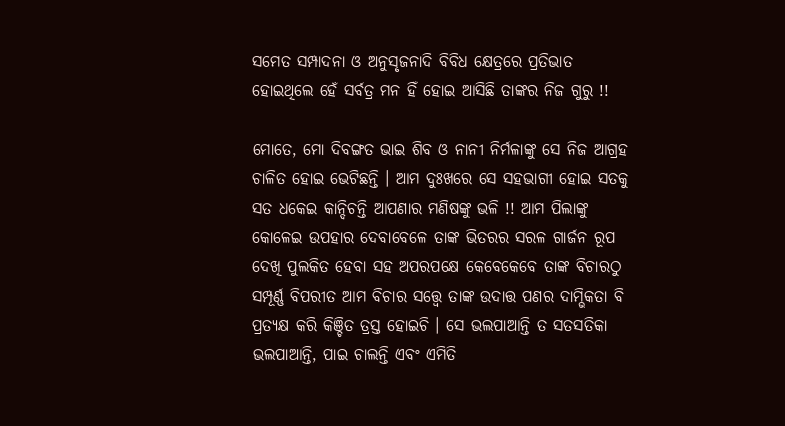ସମେତ ସମ୍ପାଦନା ଓ ଅନୁସୃଜନାଦି ବିବିଧ କ୍ଷେତ୍ରରେ ପ୍ରତିଭାତ ହୋଇଥିଲେ ହେଁ ସର୍ବତ୍ର ମନ ହିଁ ହୋଇ ଆସିଛି ତାଙ୍କର ନିଜ ଗୁରୁ !!

ମୋତେ, ମୋ ଦିବଙ୍ଗତ ଭାଇ ଶିବ ଓ ନାନୀ ନିର୍ମଳାଙ୍କୁ ସେ ନିଜ ଆଗ୍ରହ ଚାଳିତ ହୋଇ ଭେଟିଛନ୍ତି । ଆମ ଦୁଃଖରେ ସେ ସହଭାଗୀ ହୋଇ ସତକୁ ସତ ଧକେଇ କାନ୍ଦିଚନ୍ତି ଆପଣାର ମଣିଷଙ୍କୁ ଭଳି !! ଆମ ପିଲାଙ୍କୁ କୋଳେଇ ଉପହାର ଦେବାବେଳେ ତାଙ୍କ ଭିତରର ସରଳ ଗାର୍ଜନ ରୂପ ଦେଖି ପୁଲକିତ ହେବା ସହ ଅପରପକ୍ଷେ କେବେକେବେ ତାଙ୍କ ବିଚାରଠୁ ସମ୍ପୂର୍ଣ୍ଣ ବିପରୀତ ଆମ ବିଚାର ସତ୍ତ୍ୱେ ତାଙ୍କ ଉଦାତ୍ତ ପଣର ଦାମ୍ଭିକତା ବି ପ୍ରତ୍ୟକ୍ଷ କରି କିଞ୍ଚିତ ତ୍ରସ୍ତ ହୋଇଚି । ସେ ଭଲପାଆନ୍ତି ତ ସତସତିକା ଭଲପାଆନ୍ତି, ପାଇ ଚାଲନ୍ତି ଏବଂ ଏମିତି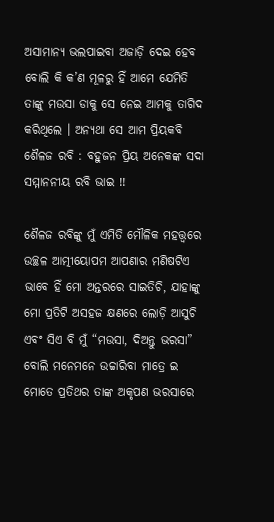ଅସାମାନ୍ୟ ଭଲପାଇବା ଅଜାଡ଼ି ଦେଇ ହେବ ବୋଲି କି କ’ଣ ମୂଳରୁ ହିଁ ଆମେ ଯେମିତି ତାଙ୍କୁ ମଉସା ଡାକୁ ସେ ନେଇ ଆମକୁ ତାଗିଦ କରିଥିଲେ । ଅନ୍ୟଥା ସେ ଆମ ପ୍ରିୟକବି ଶୈଳଜ ରବି : ବହୁଜନ ପ୍ରିୟ ଅନେକଙ୍କ ସଦା ସମ୍ମାନନୀୟ ରବି ଭାଇ !!

ଶୈଳଜ ରବିଙ୍କୁ ମୁଁ ଏମିତି ମୌଳିକ ମହତ୍ତ୍ୱରେ ଉଚ୍ଛଳ ଆତ୍ମୀୟୋପମ ଆପଣାର ମଣିଷଟିଏ ଭାବେ ହିଁ ମୋ ଅନ୍ତରରେ ସାଇତିଚି, ଯାହାଙ୍କୁ ମୋ ପ୍ରତିଟି ଅସହଜ କ୍ଷଣରେ ଲୋଡ଼ି ଆସୁଚି ଏବଂ ସିଏ ବି ମୁଁ “ମଉସା, ଦିଅନ୍ତୁ ଭରସା” ବୋଲି ମନେମନେ ଉଚ୍ଚାରିବା ମାତ୍ରେ ଇ ମୋତେ ପ୍ରତିଥର ତାଙ୍କ ଅକୃପଣ ଭରସାରେ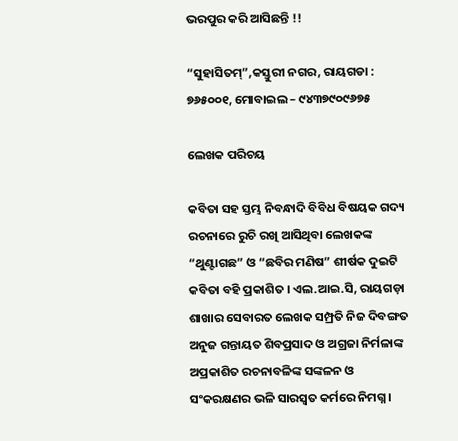ଭରପୁର କରି ଆସିଛନ୍ତି !!

“ସୁହାସିତମ୍”,କସ୍ତୁରୀ ନଗର, ରାୟଗଡା : ୭୬୫୦୦୧, ମୋବାଇଲ – ୯୪୩୭୯୦୯୬୭୫

ଲେଖକ ପରିଚୟ

କବିତା ସହ ସ୍ତମ୍ଭ ନିବନ୍ଧାଦି ବିବିଧ ବିଷୟକ ଗଦ୍ୟ ରଚନାରେ ରୁଚି ରଖି ଆସିଥିବା ଲେଖକଙ୍କ “ଥୁଣ୍ଟାଗଛ” ଓ “ଛବିର ମଣିଷ” ଶୀର୍ଷକ ଦୁଇଟି କବିତା ବହି ପ୍ରକାଶିତ । ଏଲ.ଆଇ.ସି, ରାୟଗଡ଼ା ଶାଖାର ସେବାରତ ଲେଖକ ସମ୍ପ୍ରତି ନିଜ ଦିବଙ୍ଗତ ଅନୁଜ ଗନ୍ତାୟତ ଶିବପ୍ରସାଦ ଓ ଅଗ୍ରଜା ନିର୍ମଳାଙ୍କ ଅପ୍ରକାଶିତ ରଚନାବଳିଙ୍କ ସଙ୍କଳନ ଓ ସଂକରକ୍ଷଣର ଭଳି ସାରସ୍ୱତ କର୍ମରେ ନିମଗ୍ନ ।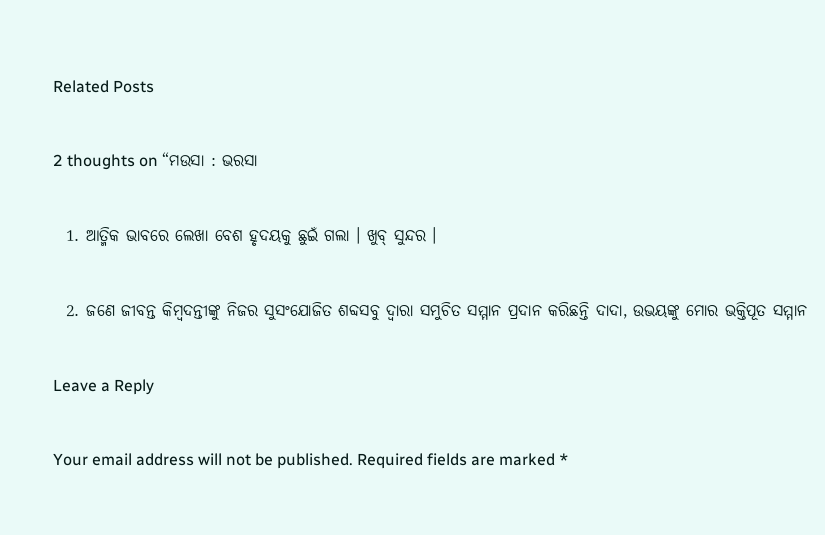Related Posts

2 thoughts on “ମଉସା : ଭରସା

  1. ଆତ୍ମିକ ଭାବରେ ଲେଖା ବେଶ ହୃଦୟକୁ ଛୁଇଁ ଗଲା । ଖୁବ୍ ସୁନ୍ଦର ।

  2. ଜଣେ ଜୀବନ୍ତ କିମ୍ବଦନ୍ତୀଙ୍କୁ ନିଜର ସୁସଂଯୋଜିତ ଶବ୍ଦସବୁ ଦ୍ଵାରା ସମୁଚିତ ସମ୍ମାନ ପ୍ରଦାନ କରିଛନ୍ତି ଦାଦା, ଉଭୟଙ୍କୁ ମୋର ଭକ୍ତିପୂତ ସମ୍ମାନ

Leave a Reply

Your email address will not be published. Required fields are marked *